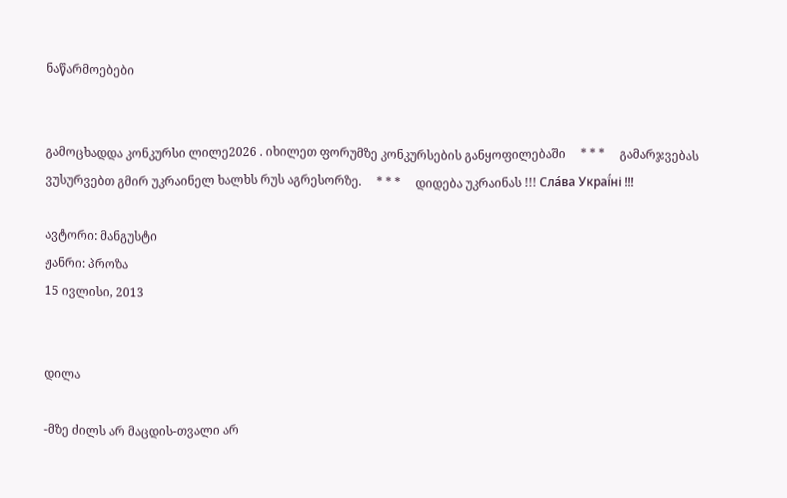ნაწარმოებები


გამოცხადდა კონკურსი ლილე2026 . იხილეთ ფორუმზე კონკურსების განყოფილებაში     * * *     გამარჯვებას ვუსურვებთ გმირ უკრაინელ ხალხს რუს აგრესორზე.     * * *     დიდება უკრაინას !!! Сла́ва Украї́ні !!!

ავტორი: მანგუსტი
ჟანრი: პროზა
15 ივლისი, 2013


დილა

-მზე ძილს არ მაცდის-თვალი არ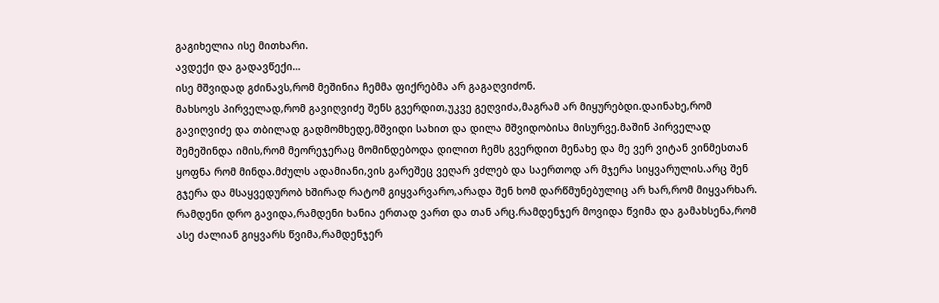გაგიხელია ისე მითხარი.
ავდექი და გადავწექი…
ისე მშვიდად გძინავს,რომ მეშინია ჩემმა ფიქრებმა არ გაგაღვიძონ.
მახსოვს პირველად,რომ გავიღვიძე შენს გვერდით,უკვე გეღვიძა,მაგრამ არ მიყურებდი.დაინახე,რომ გავიღვიძე და თბილად გადმომხედე,მშვიდი სახით და დილა მშვიდობისა მისურვე.მაშინ პირველად შემეშინდა იმის,რომ მეორეჯერაც მომინდებოდა დილით ჩემს გვერდით მენახე და მე ვერ ვიტან ვინმესთან ყოფნა რომ მინდა.მძულს ადამიანი,ვის გარეშეც ვეღარ ვძლებ და საერთოდ არ მჯერა სიყვარულის.არც შენ გჯერა და მსაყვედურობ ხშირად რატომ გიყვარვარო,არადა შენ ხომ დარწმუნებულიც არ ხარ,რომ მიყვარხარ.
რამდენი დრო გავიდა,რამდენი ხანია ერთად ვართ და თან არც.რამდენჯერ მოვიდა წვიმა და გამახსენა,რომ ასე ძალიან გიყვარს წვიმა,რამდენჯერ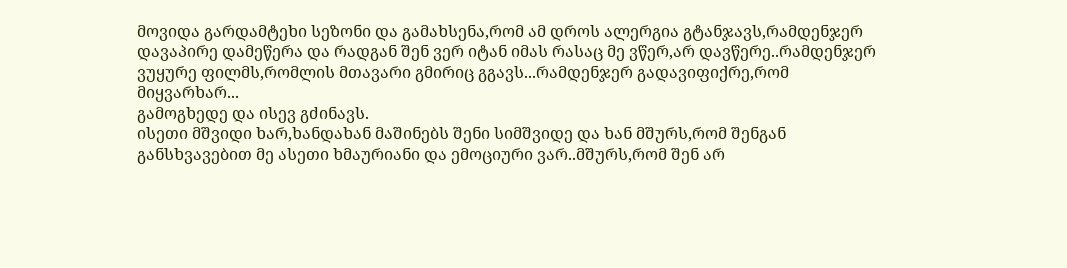მოვიდა გარდამტეხი სეზონი და გამახსენა,რომ ამ დროს ალერგია გტანჯავს,რამდენჯერ დავაპირე დამეწერა და რადგან შენ ვერ იტან იმას რასაც მე ვწერ,არ დავწერე..რამდენჯერ ვუყურე ფილმს,რომლის მთავარი გმირიც გგავს...რამდენჯერ გადავიფიქრე,რომ მიყვარხარ...
გამოგხედე და ისევ გძინავს.
ისეთი მშვიდი ხარ,ხანდახან მაშინებს შენი სიმშვიდე და ხან მშურს,რომ შენგან განსხვავებით მე ასეთი ხმაურიანი და ემოციური ვარ..მშურს,რომ შენ არ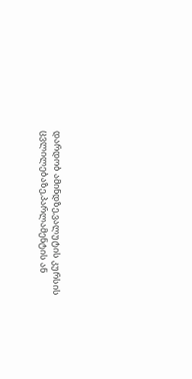დარდობ ამინდზე,ვალუტის კურსის ცვლილებაზე,პარლამენტის ან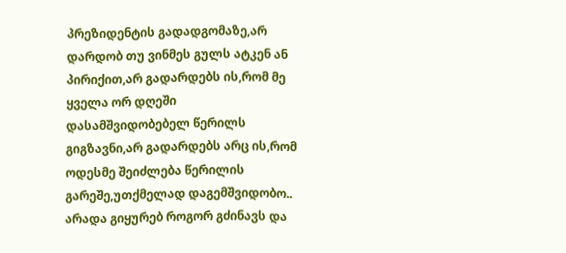პრეზიდენტის გადადგომაზე,არ დარდობ თუ ვინმეს გულს ატკენ ან პირიქით,არ გადარდებს ის,რომ მე ყველა ორ დღეში დასამშვიდობებელ წერილს გიგზავნი,არ გადარდებს არც ის,რომ ოდესმე შეიძლება წერილის გარეშე,უთქმელად დაგემშვიდობო.. არადა გიყურებ როგორ გძინავს და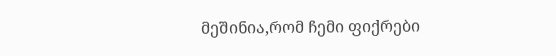მეშინია,რომ ჩემი ფიქრები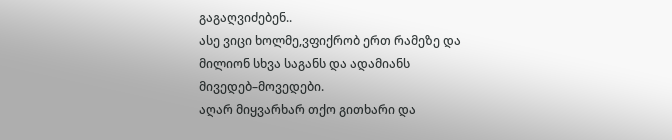გაგაღვიძებენ..
ასე ვიცი ხოლმე,ვფიქრობ ერთ რამეზე და მილიონ სხვა საგანს და ადამიანს მივედებ–მოვედები.
აღარ მიყვარხარ თქო გითხარი და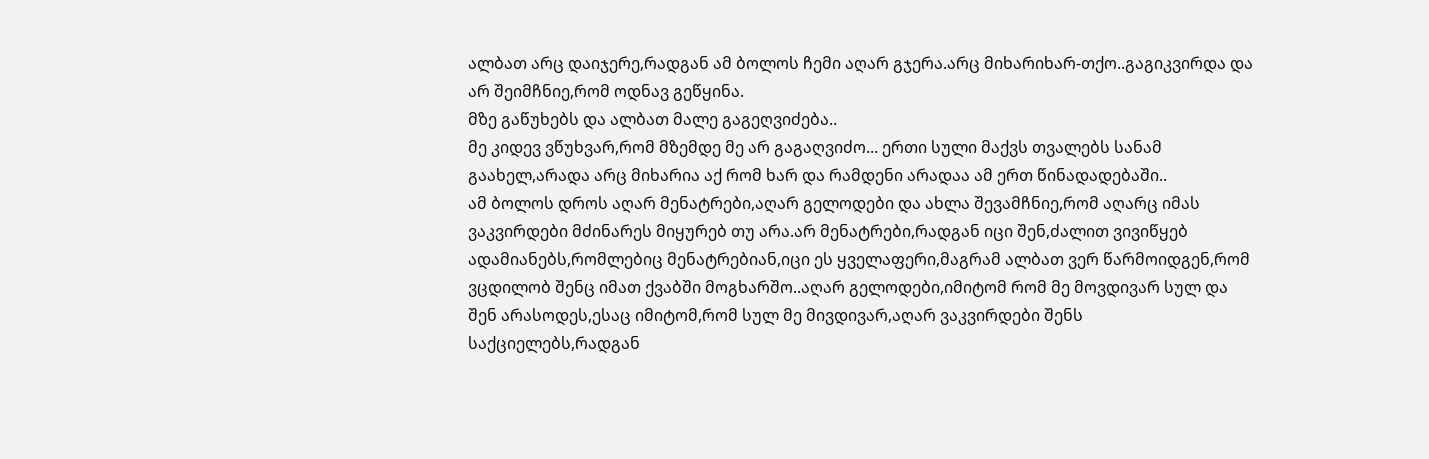ალბათ არც დაიჯერე,რადგან ამ ბოლოს ჩემი აღარ გჯერა.არც მიხარიხარ-თქო..გაგიკვირდა და არ შეიმჩნიე,რომ ოდნავ გეწყინა.
მზე გაწუხებს და ალბათ მალე გაგეღვიძება..
მე კიდევ ვწუხვარ,რომ მზემდე მე არ გაგაღვიძო... ერთი სული მაქვს თვალებს სანამ გაახელ,არადა არც მიხარია აქ რომ ხარ და რამდენი არადაა ამ ერთ წინადადებაში..
ამ ბოლოს დროს აღარ მენატრები,აღარ გელოდები და ახლა შევამჩნიე,რომ აღარც იმას ვაკვირდები მძინარეს მიყურებ თუ არა.არ მენატრები,რადგან იცი შენ,ძალით ვივიწყებ ადამიანებს,რომლებიც მენატრებიან,იცი ეს ყველაფერი,მაგრამ ალბათ ვერ წარმოიდგენ,რომ ვცდილობ შენც იმათ ქვაბში მოგხარშო..აღარ გელოდები,იმიტომ რომ მე მოვდივარ სულ და შენ არასოდეს,ესაც იმიტომ,რომ სულ მე მივდივარ,აღარ ვაკვირდები შენს საქციელებს,რადგან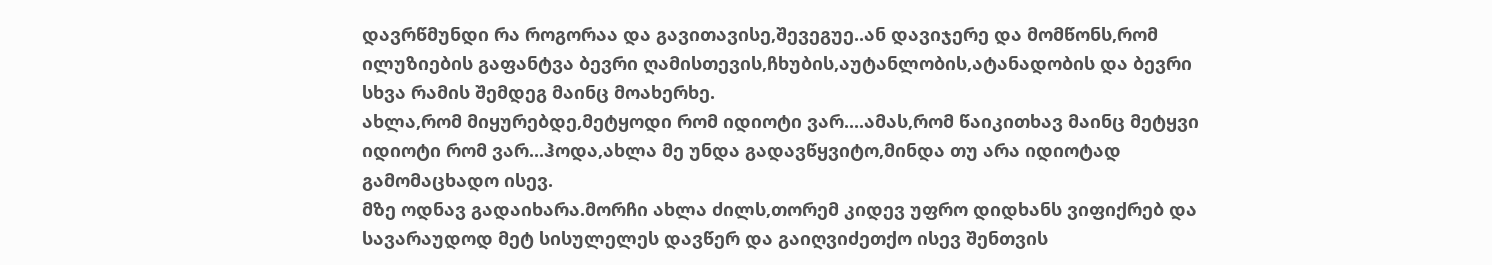დავრწმუნდი რა როგორაა და გავითავისე,შევეგუე..ან დავიჯერე და მომწონს,რომ ილუზიების გაფანტვა ბევრი ღამისთევის,ჩხუბის,აუტანლობის,ატანადობის და ბევრი სხვა რამის შემდეგ მაინც მოახერხე.
ახლა,რომ მიყურებდე,მეტყოდი რომ იდიოტი ვარ....ამას,რომ წაიკითხავ მაინც მეტყვი იდიოტი რომ ვარ...ჰოდა,ახლა მე უნდა გადავწყვიტო,მინდა თუ არა იდიოტად გამომაცხადო ისევ.
მზე ოდნავ გადაიხარა.მორჩი ახლა ძილს,თორემ კიდევ უფრო დიდხანს ვიფიქრებ და სავარაუდოდ მეტ სისულელეს დავწერ და გაიღვიძეთქო ისევ შენთვის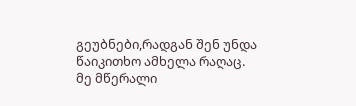გეუბნები,რადგან შენ უნდა წაიკითხო ამხელა რაღაც.
მე მწერალი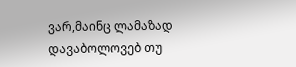ვარ,მაინც ლამაზად დავაბოლოვებ თუ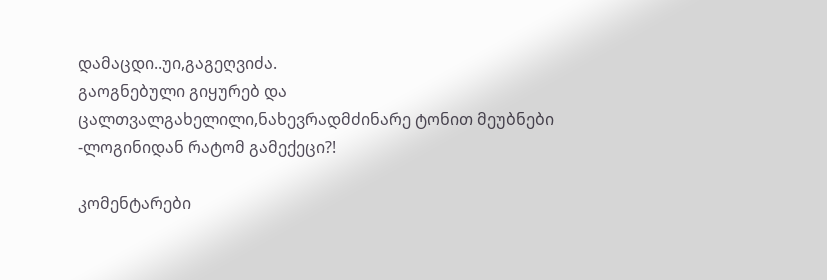დამაცდი..უი,გაგეღვიძა.
გაოგნებული გიყურებ და ცალთვალგახელილი,ნახევრადმძინარე ტონით მეუბნები
-ლოგინიდან რატომ გამექეცი?!

კომენტარები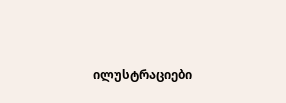ილუსტრაციები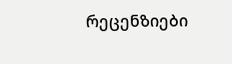რეცენზიები